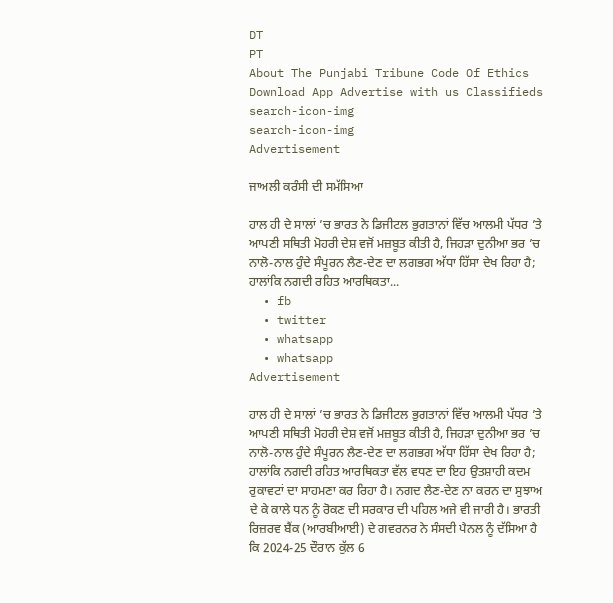DT
PT
About The Punjabi Tribune Code Of Ethics Download App Advertise with us Classifieds
search-icon-img
search-icon-img
Advertisement

ਜਾਅਲੀ ਕਰੰਸੀ ਦੀ ਸਮੱਸਿਆ

ਹਾਲ ਹੀ ਦੇ ਸਾਲਾਂ ’ਚ ਭਾਰਤ ਨੇ ਡਿਜੀਟਲ ਭੁਗਤਾਨਾਂ ਵਿੱਚ ਆਲਮੀ ਪੱਧਰ ’ਤੇ ਆਪਣੀ ਸਥਿਤੀ ਮੋਹਰੀ ਦੇਸ਼ ਵਜੋਂ ਮਜ਼ਬੂਤ ਕੀਤੀ ਹੈ, ਜਿਹੜਾ ਦੁਨੀਆ ਭਰ ’ਚ ਨਾਲੋ-ਨਾਲ ਹੁੰਦੇ ਸੰਪੂਰਨ ਲੈਣ-ਦੇਣ ਦਾ ਲਗਭਗ ਅੱਧਾ ਹਿੱਸਾ ਦੇਖ ਰਿਹਾ ਹੈ; ਹਾਲਾਂਕਿ ਨਗਦੀ ਰਹਿਤ ਆਰਥਿਕਤਾ...
  • fb
  • twitter
  • whatsapp
  • whatsapp
Advertisement

ਹਾਲ ਹੀ ਦੇ ਸਾਲਾਂ ’ਚ ਭਾਰਤ ਨੇ ਡਿਜੀਟਲ ਭੁਗਤਾਨਾਂ ਵਿੱਚ ਆਲਮੀ ਪੱਧਰ ’ਤੇ ਆਪਣੀ ਸਥਿਤੀ ਮੋਹਰੀ ਦੇਸ਼ ਵਜੋਂ ਮਜ਼ਬੂਤ ਕੀਤੀ ਹੈ, ਜਿਹੜਾ ਦੁਨੀਆ ਭਰ ’ਚ ਨਾਲੋ-ਨਾਲ ਹੁੰਦੇ ਸੰਪੂਰਨ ਲੈਣ-ਦੇਣ ਦਾ ਲਗਭਗ ਅੱਧਾ ਹਿੱਸਾ ਦੇਖ ਰਿਹਾ ਹੈ; ਹਾਲਾਂਕਿ ਨਗਦੀ ਰਹਿਤ ਆਰਥਿਕਤਾ ਵੱਲ ਵਧਣ ਦਾ ਇਹ ਉਤਸ਼ਾਹੀ ਕਦਮ ਰੁਕਾਵਟਾਂ ਦਾ ਸਾਹਮਣਾ ਕਰ ਰਿਹਾ ਹੈ। ਨਗਦ ਲੈਣ-ਦੇਣ ਨਾ ਕਰਨ ਦਾ ਸੁਝਾਅ ਦੇ ਕੇ ਕਾਲੇ ਧਨ ਨੂੰ ਰੋਕਣ ਦੀ ਸਰਕਾਰ ਦੀ ਪਹਿਲ ਅਜੇ ਵੀ ਜਾਰੀ ਹੈ। ਭਾਰਤੀ ਰਿਜ਼ਰਵ ਬੈਂਕ (ਆਰਬੀਆਈ) ਦੇ ਗਵਰਨਰ ਨੇ ਸੰਸਦੀ ਪੈਨਲ ਨੂੰ ਦੱਸਿਆ ਹੈ ਕਿ 2024-25 ਦੌਰਾਨ ਕੁੱਲ 6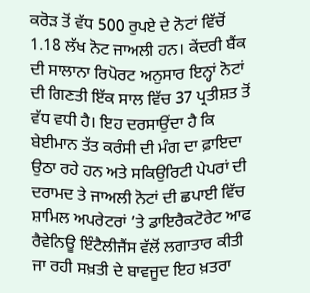ਕਰੋੜ ਤੋਂ ਵੱਧ 500 ਰੁਪਏ ਦੇ ਨੋਟਾਂ ਵਿੱਚੋਂ 1.18 ਲੱਖ ਨੋਟ ਜਾਅਲੀ ਹਨ। ਕੇਂਦਰੀ ਬੈਂਕ ਦੀ ਸਾਲਾਨਾ ਰਿਪੋਰਟ ਅਨੁਸਾਰ ਇਨ੍ਹਾਂ ਨੋਟਾਂ ਦੀ ਗਿਣਤੀ ਇੱਕ ਸਾਲ ਵਿੱਚ 37 ਪ੍ਰਤੀਸ਼ਤ ਤੋਂ ਵੱਧ ਵਧੀ ਹੈ। ਇਹ ਦਰਸਾਉਂਦਾ ਹੈ ਕਿ ਬੇਈਮਾਨ ਤੱਤ ਕਰੰਸੀ ਦੀ ਮੰਗ ਦਾ ਫ਼ਾਇਦਾ ਉਠਾ ਰਹੇ ਹਨ ਅਤੇ ਸਕਿਉਰਿਟੀ ਪੇਪਰਾਂ ਦੀ ਦਰਾਮਦ ਤੇ ਜਾਅਲੀ ਨੋਟਾਂ ਦੀ ਛਪਾਈ ਵਿੱਚ ਸ਼ਾਮਿਲ ਅਪਰੇਟਰਾਂ ’ਤੇ ਡਾਇਰੈਕਟੋਰੇਟ ਆਫ ਰੈਵੇਨਿਊ ਇੰਟੈਲੀਜੈਂਸ ਵੱਲੋਂ ਲਗਾਤਾਰ ਕੀਤੀ ਜਾ ਰਹੀ ਸਖ਼ਤੀ ਦੇ ਬਾਵਜੂਦ ਇਹ ਖ਼ਤਰਾ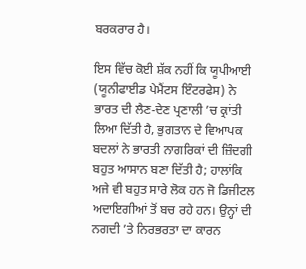ਬਰਕਰਾਰ ਹੈ।

ਇਸ ਵਿੱਚ ਕੋਈ ਸ਼ੱਕ ਨਹੀਂ ਕਿ ਯੂਪੀਆਈ (ਯੂਨੀਫਾਈਡ ਪੇਮੈਂਟਸ ਇੰਟਰਫੇਸ) ਨੇ ਭਾਰਤ ਦੀ ਲੈਣ-ਦੇਣ ਪ੍ਰਣਾਲੀ ’ਚ ਕ੍ਰਾਂਤੀ ਲਿਆ ਦਿੱਤੀ ਹੈ, ਭੁਗਤਾਨ ਦੇ ਵਿਆਪਕ ਬਦਲਾਂ ਨੇ ਭਾਰਤੀ ਨਾਗਰਿਕਾਂ ਦੀ ਜ਼ਿੰਦਗੀ ਬਹੁਤ ਆਸਾਨ ਬਣਾ ਦਿੱਤੀ ਹੈ; ਹਾਲਾਂਕਿ ਅਜੇ ਵੀ ਬਹੁਤ ਸਾਰੇ ਲੋਕ ਹਨ ਜੋ ਡਿਜੀਟਲ ਅਦਾਇਗੀਆਂ ਤੋਂ ਬਚ ਰਹੇ ਹਨ। ਉਨ੍ਹਾਂ ਦੀ ਨਗਦੀ ’ਤੇ ਨਿਰਭਰਤਾ ਦਾ ਕਾਰਨ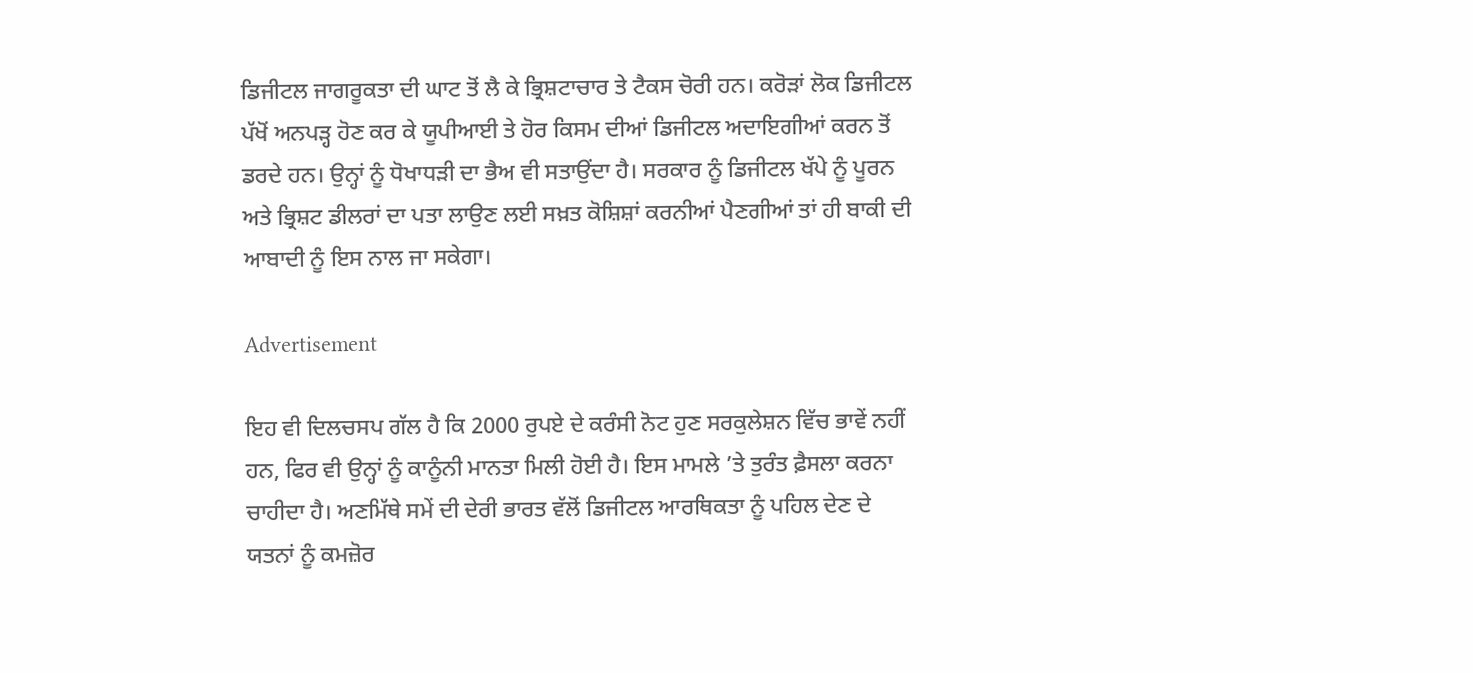ਡਿਜੀਟਲ ਜਾਗਰੂਕਤਾ ਦੀ ਘਾਟ ਤੋਂ ਲੈ ਕੇ ਭ੍ਰਿਸ਼ਟਾਚਾਰ ਤੇ ਟੈਕਸ ਚੋਰੀ ਹਨ। ਕਰੋੜਾਂ ਲੋਕ ਡਿਜੀਟਲ ਪੱਖੋਂ ਅਨਪੜ੍ਹ ਹੋਣ ਕਰ ਕੇ ਯੂਪੀਆਈ ਤੇ ਹੋਰ ਕਿਸਮ ਦੀਆਂ ਡਿਜੀਟਲ ਅਦਾਇਗੀਆਂ ਕਰਨ ਤੋਂ ਡਰਦੇ ਹਨ। ਉਨ੍ਹਾਂ ਨੂੰ ਧੋਖਾਧੜੀ ਦਾ ਭੈਅ ਵੀ ਸਤਾਉਂਦਾ ਹੈ। ਸਰਕਾਰ ਨੂੰ ਡਿਜੀਟਲ ਖੱਪੇ ਨੂੰ ਪੂਰਨ ਅਤੇ ਭ੍ਰਿਸ਼ਟ ਡੀਲਰਾਂ ਦਾ ਪਤਾ ਲਾਉਣ ਲਈ ਸਖ਼ਤ ਕੋਸ਼ਿਸ਼ਾਂ ਕਰਨੀਆਂ ਪੈਣਗੀਆਂ ਤਾਂ ਹੀ ਬਾਕੀ ਦੀ ਆਬਾਦੀ ਨੂੰ ਇਸ ਨਾਲ ਜਾ ਸਕੇਗਾ।

Advertisement

ਇਹ ਵੀ ਦਿਲਚਸਪ ਗੱਲ ਹੈ ਕਿ 2000 ਰੁਪਏ ਦੇ ਕਰੰਸੀ ਨੋਟ ਹੁਣ ਸਰਕੁਲੇਸ਼ਨ ਵਿੱਚ ਭਾਵੇਂ ਨਹੀਂ ਹਨ, ਫਿਰ ਵੀ ਉਨ੍ਹਾਂ ਨੂੰ ਕਾਨੂੰਨੀ ਮਾਨਤਾ ਮਿਲੀ ਹੋਈ ਹੈ। ਇਸ ਮਾਮਲੇ ’ਤੇ ਤੁਰੰਤ ਫ਼ੈਸਲਾ ਕਰਨਾ ਚਾਹੀਦਾ ਹੈ। ਅਣਮਿੱਥੇ ਸਮੇਂ ਦੀ ਦੇਰੀ ਭਾਰਤ ਵੱਲੋਂ ਡਿਜੀਟਲ ਆਰਥਿਕਤਾ ਨੂੰ ਪਹਿਲ ਦੇਣ ਦੇ ਯਤਨਾਂ ਨੂੰ ਕਮਜ਼ੋਰ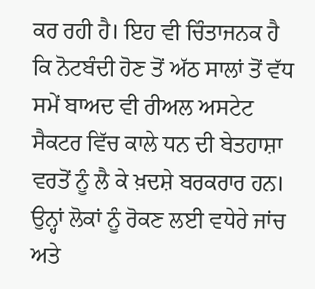ਕਰ ਰਹੀ ਹੈ। ਇਹ ਵੀ ਚਿੰਤਾਜਨਕ ਹੈ ਕਿ ਨੋਟਬੰਦੀ ਹੋਣ ਤੋਂ ਅੱਠ ਸਾਲਾਂ ਤੋਂ ਵੱਧ ਸਮੇਂ ਬਾਅਦ ਵੀ ਰੀਅਲ ਅਸਟੇਟ ਸੈਕਟਰ ਵਿੱਚ ਕਾਲੇ ਧਨ ਦੀ ਬੇਤਹਾਸ਼ਾ ਵਰਤੋਂ ਨੂੰ ਲੈ ਕੇ ਖ਼ਦਸ਼ੇ ਬਰਕਰਾਰ ਹਨ। ਉਨ੍ਹਾਂ ਲੋਕਾਂ ਨੂੰ ਰੋਕਣ ਲਈ ਵਧੇਰੇ ਜਾਂਚ ਅਤੇ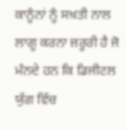ਕਾਨੂੰਨਾਂ ਨੂੰ ਸਖ਼ਤੀ ਨਾਲ ਲਾਗੂ ਕਰਨਾ ਜ਼ਰੂਰੀ ਹੈ ਜੋ ਮੰਨਦੇ ਹਨ ਕਿ ਡਿਜੀਟਲ ਯੁੱਗ ਵਿੱਚ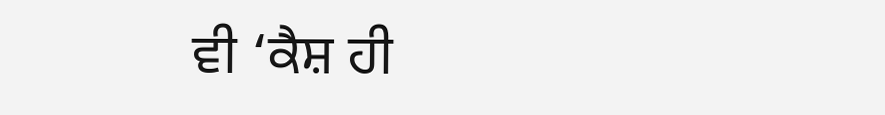ਵੀ ‘ਕੈਸ਼ ਹੀ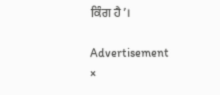ਕਿੰਗ ਹੈ’।

Advertisement
×